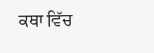ਕਥਾ ਵਿੱਚ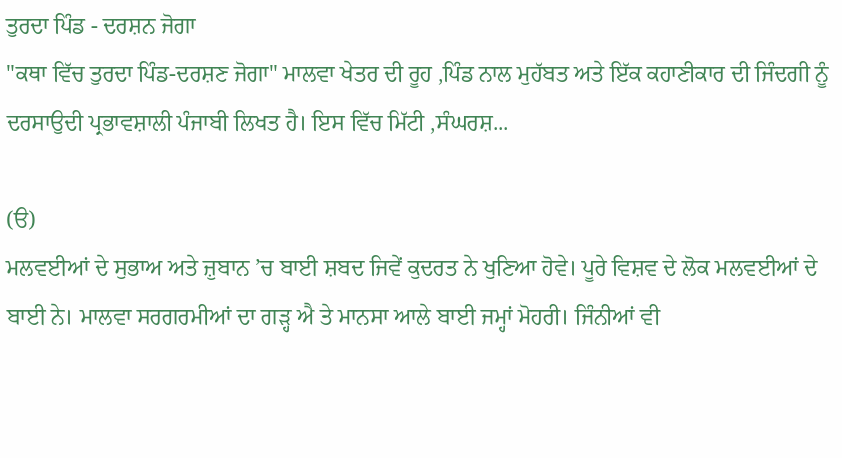ਤੁਰਦਾ ਪਿੰਡ - ਦਰਸ਼ਨ ਜੋਗਾ
"ਕਥਾ ਵਿੱਚ ਤੁਰਦਾ ਪਿੰਡ-ਦਰਸ਼ਣ ਜੋਗਾ" ਮਾਲਵਾ ਖੇਤਰ ਦੀ ਰੂਹ ,ਪਿੰਡ ਨਾਲ ਮੁਹੱਬਤ ਅਤੇ ਇੱਕ ਕਹਾਣੀਕਾਰ ਦੀ ਜਿੰਦਗੀ ਨੂੰ ਦਰਸਾਉਦੀ ਪ੍ਰਭਾਵਸ਼ਾਲੀ ਪੰਜਾਬੀ ਲਿਖਤ ਹੈ। ਇਸ ਵਿੱਚ ਮਿੱਟੀ ,ਸੰਘਰਸ਼...

(ੳ)
ਮਲਵਈਆਂ ਦੇ ਸੁਭਾਅ ਅਤੇ ਜ਼ੁਬਾਨ ’ਚ ਬਾਈ ਸ਼ਬਦ ਜਿਵੇਂ ਕੁਦਰਤ ਨੇ ਖੁਣਿਆ ਹੋਵੇ। ਪੂਰੇ ਵਿਸ਼ਵ ਦੇ ਲੋਕ ਮਲਵਈਆਂ ਦੇ ਬਾਈ ਨੇ। ਮਾਲਵਾ ਸਰਗਰਮੀਆਂ ਦਾ ਗੜ੍ਹ ਐ ਤੇ ਮਾਨਸਾ ਆਲੇ ਬਾਈ ਜਮ੍ਹਾਂ ਮੋਹਰੀ। ਜਿੰਨੀਆਂ ਵੀ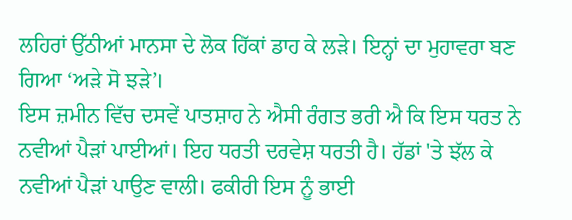ਲਹਿਰਾਂ ਉੱਠੀਆਂ ਮਾਨਸਾ ਦੇ ਲੋਕ ਹਿੱਕਾਂ ਡਾਹ ਕੇ ਲੜੇ। ਇਨ੍ਹਾਂ ਦਾ ਮੁਹਾਵਰਾ ਬਣ ਗਿਆ ‘ਅੜੇ ਸੋ ਝੜੇ’।
ਇਸ ਜ਼ਮੀਨ ਵਿੱਚ ਦਸਵੇਂ ਪਾਤਸ਼ਾਹ ਨੇ ਐਸੀ ਰੰਗਤ ਭਰੀ ਐ ਕਿ ਇਸ ਧਰਤ ਨੇ ਨਵੀਆਂ ਪੈੜਾਂ ਪਾਈਆਂ। ਇਹ ਧਰਤੀ ਦਰਵੇਸ਼ ਧਰਤੀ ਹੈ। ਹੱਡਾਂ 'ਤੇ ਝੱਲ ਕੇ ਨਵੀਆਂ ਪੈੜਾਂ ਪਾਉਣ ਵਾਲੀ। ਫਕੀਰੀ ਇਸ ਨੂੰ ਭਾਈ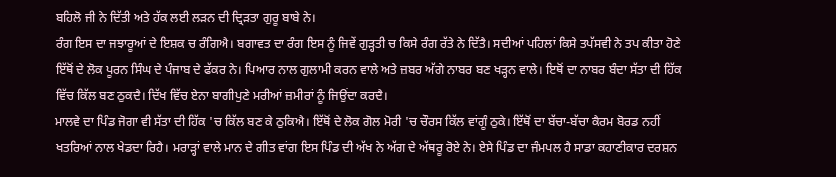ਬਹਿਲੋ ਜੀ ਨੇ ਦਿੱਤੀ ਅਤੇ ਹੱਕ ਲਈ ਲੜਨ ਦੀ ਦ੍ਰਿੜਤਾ ਗੁਰੂ ਬਾਬੇ ਨੇ।
ਰੰਗ ਇਸ ਦਾ ਜਝਾਰੂਆਂ ਦੇ ਇਸ਼ਕ ਚ ਰੰਗਿਐ। ਬਗਾਵਤ ਦਾ ਰੰਗ ਇਸ ਨੂੰ ਜਿਵੇਂ ਗੁੜ੍ਹਤੀ ਚ ਕਿਸੇ ਰੰਗ ਰੱਤੇ ਨੇ ਦਿੱਤੈ। ਸਦੀਆਂ ਪਹਿਲਾਂ ਕਿਸੇ ਤਪੱਸਵੀ ਨੇ ਤਪ ਕੀਤਾ ਹੋਣੇ ਇੱਥੋਂ ਦੇ ਲੋਕ ਪੂਰਨ ਸਿੰਘ ਦੇ ਪੰਜਾਬ ਦੇ ਫੱਕਰ ਨੇ। ਪਿਆਰ ਨਾਲ ਗੁਲਾਮੀ ਕਰਨ ਵਾਲੇ ਅਤੇ ਜ਼ਬਰ ਅੱਗੇ ਨਾਬਰ ਬਣ ਖੜ੍ਹਨ ਵਾਲੇ। ਇਥੋਂ ਦਾ ਨਾਬਰ ਬੰਦਾ ਸੱਤਾ ਦੀ ਹਿੱਕ ਵਿੱਚ ਕਿੱਲ ਬਣ ਠੁਕਦੈ। ਦਿੱਖ ਵਿੱਚ ਏਨਾ ਬਾਗੀਪੁਣੇ ਮਰੀਆਂ ਜ਼ਮੀਰਾਂ ਨੂੰ ਜਿਉਂਦਾ ਕਰਦੈ।
ਮਾਲਵੇ ਦਾ ਪਿੰਡ ਜੋਗਾ ਵੀ ਸੱਤਾ ਦੀ ਹਿੱਕ 'ਚ ਕਿੱਲ ਬਣ ਕੇ ਠੁਕਿਐ। ਇੱਥੋਂ ਦੇ ਲੋਕ ਗੋਲ ਮੋਰੀ 'ਚ ਚੌਰਸ ਕਿੱਲ ਵਾਂਗੂੰ ਠੁਕੇ। ਇੱਥੋਂ ਦਾ ਬੱਚਾ-ਬੱਚਾ ਕੈਰਮ ਬੋਰਡ ਨਹੀਂ ਖਤਰਿਆਂ ਨਾਲ ਖੇਡਦਾ ਰਿਹੈ। ਮਰਾੜ੍ਹਾਂ ਵਾਲੇ ਮਾਨ ਦੇ ਗੀਤ ਵਾਂਗ ਇਸ ਪਿੰਡ ਦੀ ਅੱਖ ਨੇ ਅੱਗ ਦੇ ਅੱਥਰੂ ਰੋਏ ਨੇ। ਏਸੇ ਪਿੰਡ ਦਾ ਜੰਮਪਲ ਹੈ ਸਾਡਾ ਕਹਾਣੀਕਾਰ ਦਰਸ਼ਨ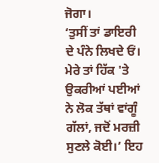ਜੋਗਾ।
‘ਤੁਸੀਂ ਤਾਂ ਡਾਇਰੀ ਦੇ ਪੰਨੇ ਲਿਖਦੇ ਓਂ। ਮੇਰੇ ਤਾਂ ਹਿੱਕ 'ਤੇ ਉਕਰੀਆਂ ਪਈਆਂ ਨੇ ਲੋਕ ਤੱਥਾਂ ਵਾਂਗੂੰ ਗੱਲਾਂ, ਜਦੋਂ ਮਰਜ਼ੀ ਸੁਣਲੇ ਕੋਈ।’ ਇਹ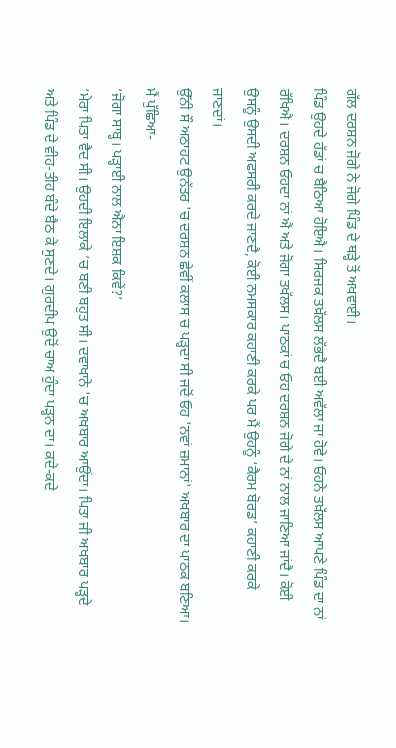ਗੱਲ ਦਰਸ਼ਨ ਜੋਗੇ ਨੇ ਜੋਗੇ ਪਿੰਡ ਦੇ ਥੜ੍ਹੇ ਤੋਂ ਅਖਵਾਈ।
ਪਿੰਡ ਉਹਦੇ ਹੱਡਾਂ ਚ ਬੈਠਿਆ ਹੋਇਐ। ਸਿਰਜਕ ਤਖ਼ੱਲਸ ਲੱਭਦੈ ਬਈ ਅਵੱਲਾ ਜਾ ਹੋਵੇ। ਓਹਨੇ ਤਖ਼ੱਲਸ ਆਪਣੇ ਪਿੰਡ ਦਾ ਨਾਂ ਰੱਖਿਐ। ਦਰਸ਼ਨ ਓਹਦਾ ਨਾਂ ਐ ਅਤੇ ਜੋਗਾ ਤਖੱਲਸ। ਪਾਠਕਾਂ ਚ ਓਹ ਦਰਸ਼ਨ ਜੋਗੇ ਦੇ ਨਾਂ ਨਾਲ ਜਾਣਿਆ ਜਾਂਦੈ। ਕੋਈ ਉਸਨੂੰ ਉਸਦੀ ਅਫਸਰੀ ਕਰਦੇ ਜਾਣਦੈ, ਕੋਈ ਨਮਸਕਾਰ ਕਹਾਣੀ ਕਰਕੇ ਪਰ ਮੈਂ ਉਹਨੂੰ ‘ਕੈਰਮ ਬੋਰਡ’ ਕਹਾਣੀ ਕਰਕੇ ਜਾਣਦਾਂ।
ਉੱਨੀ ਸੌ ਅਠਾਹਟ ਉਨੱਤਰ 'ਚ ਦਰਸ਼ਨ ਛੇਵੀਂ ਕਲਾਸ ਚ ਪੜ੍ਹਦਾ ਸੀ ਜਦੋਂ ਓਹ 'ਨਵਾਂ ਜ਼ਮਾਨਾਂ' ਅਖਬਾਰ ਦਾ ਪਾਠਕ ਬਣਿਆ। ਮੈਂ ਪੁੱਛਿਆ-
‘ਜੋਗਾ ਸਾਬ੍ਹ। ਪੜ੍ਹਾਈ ਨਾਲ ਐਨਾ ਇਸ਼ਕ ਕਿਵੇਂ?’
‘ਮੇਰਾ ਪਿਤਾ ਵੈਦ ਸੀ। ਉਹਦੀ ਇਲਾਕੇ ’ਚ ਬਣੀ ਬਹੁਤ ਸੀ। ਦਵਾਖਾਨੇ 'ਚ ਅਖਬਾਰ ਆਉਂਦਾ। ਪਿਤਾ ਜੀ ਅਖਬਾਰ ਪੜ੍ਹਦੇ ਅਤੇ ਪਿੰਡ ਦੇ ਵੀਹ-ਤੀਹ ਬੰਦੇ ਬੈਠ ਕੇ ਸੁਣਦੇ। ਗੁਰਦੀਪ ਉਦੋਂ ਚਾਅ ਹੁੰਦਾ ਪੜ੍ਹਨ ਦਾ। ਕਦੇ-ਕਦੇ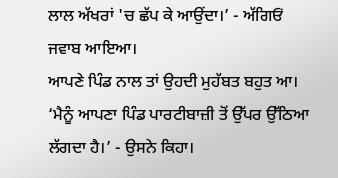ਲਾਲ ਅੱਖਰਾਂ 'ਚ ਛੱਪ ਕੇ ਆਉਂਦਾ।’ - ਅੱਗਿਓਂ ਜਵਾਬ ਆਇਆ।
ਆਪਣੇ ਪਿੰਡ ਨਾਲ ਤਾਂ ਉਹਦੀ ਮੁਹੱਬਤ ਬਹੁਤ ਆ।
‘ਮੈਨੂੰ ਆਪਣਾ ਪਿੰਡ ਪਾਰਟੀਬਾਜ਼ੀ ਤੋਂ ਉੱਪਰ ਉੱਠਿਆ ਲੱਗਦਾ ਹੈ।’ - ਉਸਨੇ ਕਿਹਾ।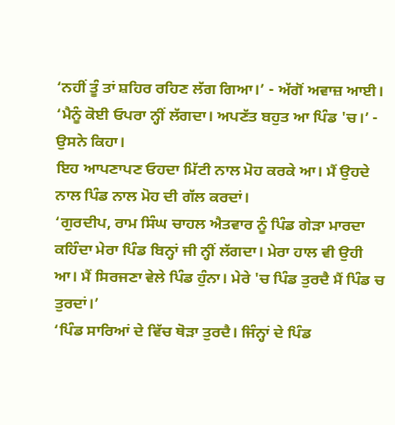‘ਨਹੀਂ ਤੂੰ ਤਾਂ ਸ਼ਹਿਰ ਰਹਿਣ ਲੱਗ ਗਿਆ।’ - ਅੱਗੋਂ ਅਵਾਜ਼ ਆਈ।
‘ਮੈਨੂੰ ਕੋਈ ਓਪਰਾ ਨ੍ਹੀਂ ਲੱਗਦਾ। ਅਪਣੱਤ ਬਹੁਤ ਆ ਪਿੰਡ 'ਚ।’ - ਉਸਨੇ ਕਿਹਾ।
ਇਹ ਆਪਣਾਪਣ ਓਹਦਾ ਮਿੱਟੀ ਨਾਲ ਮੋਹ ਕਰਕੇ ਆ। ਮੈਂ ਉਹਦੇ ਨਾਲ ਪਿੰਡ ਨਾਲ ਮੋਹ ਦੀ ਗੱਲ ਕਰਦਾਂ।
‘ਗੁਰਦੀਪ, ਰਾਮ ਸਿੰਘ ਚਾਹਲ ਐਤਵਾਰ ਨੂੰ ਪਿੰਡ ਗੇੜਾ ਮਾਰਦਾ ਕਹਿੰਦਾ ਮੇਰਾ ਪਿੰਡ ਬਿਨ੍ਹਾਂ ਜੀ ਨ੍ਹੀਂ ਲੱਗਦਾ। ਮੇਰਾ ਹਾਲ ਵੀ ਉਹੀ ਆ। ਮੈਂ ਸਿਰਜਣਾ ਵੇਲੇ ਪਿੰਡ ਹੁੰਨਾ। ਮੇਰੇ 'ਚ ਪਿੰਡ ਤੁਰਦੈ ਮੈਂ ਪਿੰਡ ਚ ਤੁਰਦਾਂ।’
‘ਪਿੰਡ ਸਾਰਿਆਂ ਦੇ ਵਿੱਚ ਥੋੜਾ ਤੁਰਦੈ। ਜਿੰਨ੍ਹਾਂ ਦੇ ਪਿੰਡ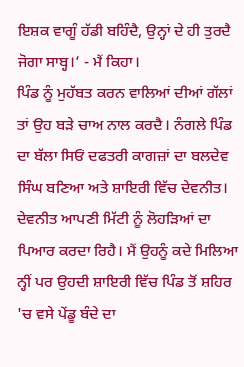ਇਸ਼ਕ ਵਾਗੂੰ ਹੱਡੀ ਬਹਿੰਦੈ, ਉਨ੍ਹਾਂ ਦੇ ਹੀ ਤੁਰਦੈ ਜੋਗਾ ਸਾਬ੍ਹ।’ - ਮੈਂ ਕਿਹਾ।
ਪਿੰਡ ਨੂੰ ਮੁਹੱਬਤ ਕਰਨ ਵਾਲਿਆਂ ਦੀਆਂ ਗੱਲਾਂ ਤਾਂ ਉਹ ਬੜੇ ਚਾਅ ਨਾਲ ਕਰਦੈ। ਨੰਗਲੇ ਪਿੰਡ ਦਾ ਬੱਲਾ ਸਿਓਂ ਦਫਤਰੀ ਕਾਗਜ਼ਾਂ ਦਾ ਬਲਦੇਵ ਸਿੰਘ ਬਣਿਆ ਅਤੇ ਸ਼ਾਇਰੀ ਵਿੱਚ ਦੇਵਨੀਤ। ਦੇਵਨੀਤ ਆਪਣੀ ਮਿੱਟੀ ਨੂੰ ਲੋਹੜਿਆਂ ਦਾ ਪਿਆਰ ਕਰਦਾ ਰਿਹੈ। ਮੈਂ ਉਹਨੂੰ ਕਦੇ ਮਿਲਿਆ ਨ੍ਹੀਂ ਪਰ ਉਹਦੀ ਸ਼ਾਇਰੀ ਵਿੱਚ ਪਿੰਡ ਤੋਂ ਸ਼ਹਿਰ 'ਚ ਵਸੇ ਪੇਂਡੂ ਬੰਦੇ ਦਾ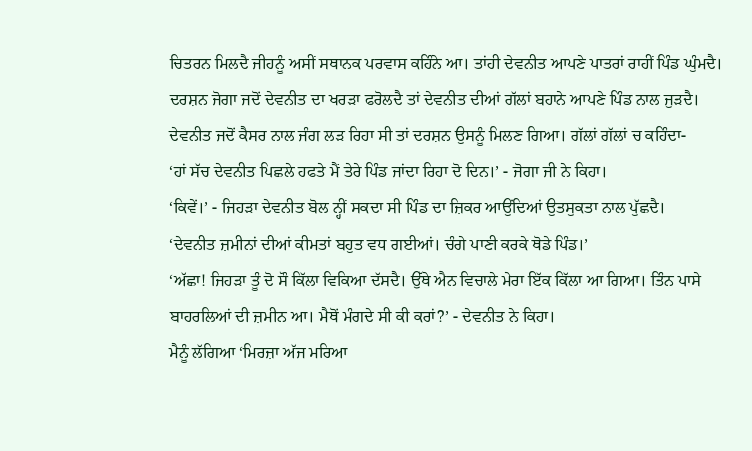ਚਿਤਰਨ ਮਿਲਦੈ ਜੀਹਨੂੰ ਅਸੀਂ ਸਥਾਨਕ ਪਰਵਾਸ ਕਹਿੰਨੇ ਆ। ਤਾਂਹੀ ਦੇਵਨੀਤ ਆਪਣੇ ਪਾਤਰਾਂ ਰਾਹੀਂ ਪਿੰਡ ਘੁੰਮਦੈ। ਦਰਸ਼ਨ ਜੋਗਾ ਜਦੋਂ ਦੇਵਨੀਤ ਦਾ ਖਰੜਾ ਫਰੋਲਦੈ ਤਾਂ ਦੇਵਨੀਤ ਦੀਆਂ ਗੱਲਾਂ ਬਹਾਨੇ ਆਪਣੇ ਪਿੰਡ ਨਾਲ ਜੁੜਦੈ। ਦੇਵਨੀਤ ਜਦੋਂ ਕੈਸਰ ਨਾਲ ਜੰਗ ਲੜ ਰਿਹਾ ਸੀ ਤਾਂ ਦਰਸ਼ਨ ਉਸਨੂੰ ਮਿਲਣ ਗਿਆ। ਗੱਲਾਂ ਗੱਲਾਂ ਚ ਕਹਿੰਦਾ-
‘ਹਾਂ ਸੱਚ ਦੇਵਨੀਤ ਪਿਛਲੇ ਹਫਤੇ ਮੈਂ ਤੇਰੇ ਪਿੰਡ ਜਾਂਦਾ ਰਿਹਾ ਦੋ ਦਿਨ।’ - ਜੋਗਾ ਜੀ ਨੇ ਕਿਹਾ।
‘ਕਿਵੇਂ।’ - ਜਿਹੜਾ ਦੇਵਨੀਤ ਬੋਲ ਨ੍ਹੀਂ ਸਕਦਾ ਸੀ ਪਿੰਡ ਦਾ ਜ਼ਿਕਰ ਆਉਂਦਿਆਂ ਉਤਸੁਕਤਾ ਨਾਲ ਪੁੱਛਦੈ।
‘ਦੇਵਨੀਤ ਜ਼ਮੀਨਾਂ ਦੀਆਂ ਕੀਮਤਾਂ ਬਹੁਤ ਵਧ ਗਈਆਂ। ਚੰਗੇ ਪਾਣੀ ਕਰਕੇ ਥੋਡੇ ਪਿੰਡ।’
‘ਅੱਛਾ! ਜਿਹੜਾ ਤੂੰ ਦੋ ਸੌ ਕਿੱਲਾ ਵਿਕਿਆ ਦੱਸਦੈ। ਉੱਥੇ ਐਨ ਵਿਚਾਲੇ ਮੇਰਾ ਇੱਕ ਕਿੱਲਾ ਆ ਗਿਆ। ਤਿੰਨ ਪਾਸੇ ਬਾਹਰਲਿਆਂ ਦੀ ਜ਼ਮੀਨ ਆ। ਮੈਥੋਂ ਮੰਗਦੇ ਸੀ ਕੀ ਕਰਾਂ?’ - ਦੇਵਨੀਤ ਨੇ ਕਿਹਾ।
ਮੈਨੂੰ ਲੱਗਿਆ ‘ਮਿਰਜ਼ਾ ਅੱਜ ਮਰਿਆ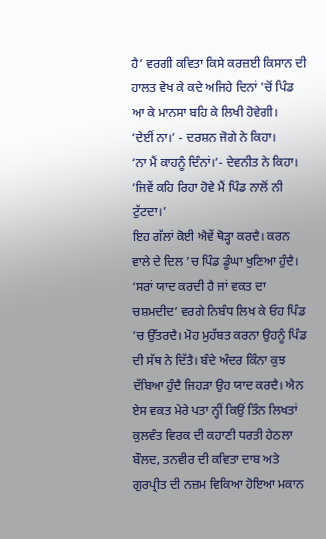ਹੈ’ ਵਰਗੀ ਕਵਿਤਾ ਕਿਸੇ ਕਰਜ਼ਈ ਕਿਸਾਨ ਦੀ ਹਾਲਤ ਵੇਖ ਕੇ ਕਦੇ ਅਜਿਹੇ ਦਿਨਾਂ 'ਚੋਂ ਪਿੰਡ ਆ ਕੇ ਮਾਨਸਾ ਬਹਿ ਕੇ ਲਿਖੀ ਹੋਵੇਗੀ।
‘ਦੇਈਂ ਨਾ।’ - ਦਰਸ਼ਨ ਜੋਗੇ ਨੇ ਕਿਹਾ।
‘ਨਾ ਮੈਂ ਕਾਹਨੂੰ ਦਿੰਨਾਂ।’- ਦੇਵਨੀਤ ਨੇ ਕਿਹਾ।
‘ਜਿਵੇਂ ਕਹਿ ਰਿਹਾ ਹੋਵੇ ਮੈਂ ਪਿੰਡ ਨਾਲੋਂ ਨੀ ਟੁੱਟਦਾ।’
ਇਹ ਗੱਲਾਂ ਕੋਈ ਐਵੇਂ ਥੋੜ੍ਹਾ ਕਰਦੈ। ਕਰਨ ਵਾਲੇ ਦੇ ਦਿਲ ’ਚ ਪਿੰਡ ਡੂੰਘਾ ਖੁਣਿਆ ਹੁੰਦੈ। ‘ਸਰਾਂ ਯਾਦ ਕਰਦੀ ਹੈ ਜਾਂ ਵਕਤ ਦਾ ਚਸ਼ਮਦੀਦ’ ਵਰਗੇ ਨਿਬੰਧ ਲਿਖ ਕੇ ਓਹ ਪਿੰਡ 'ਚ ਉੱਤਰਦੈ। ਮੋਹ ਮੁਹੱਬਤ ਕਰਨਾ ਉਹਨੂੰ ਪਿੰਡ ਦੀ ਸੱਥ ਨੇ ਦਿੱਤੈ। ਬੰਦੇ ਅੰਦਰ ਕਿੰਨਾ ਕੁਝ ਦੱਬਿਆ ਹੁੰਦੈ ਜਿਹੜਾ ਉਹ ਯਾਦ ਕਰਦੈ। ਐਨ ਏਸ ਵਕਤ ਮੇਰੇ ਪਤਾ ਨ੍ਹੀਂ ਕਿਉਂ ਤਿੰਨ ਲਿਖਤਾਂ ਕੁਲਵੰਤ ਵਿਰਕ ਦੀ ਕਹਾਣੀ ਧਰਤੀ ਹੇਠਲਾ ਬੌਲਦ, ਤਨਵੀਰ ਦੀ ਕਵਿਤਾ ਦਾਬ ਅਤੇ ਗੁਰਪ੍ਰੀਤ ਦੀ ਨਜ਼ਮ ਵਿਕਿਆ ਹੋਇਆ ਮਕਾਨ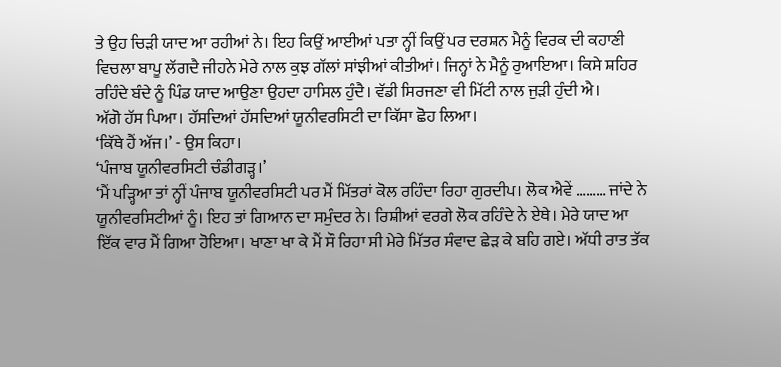ਤੇ ਉਹ ਚਿੜੀ ਯਾਦ ਆ ਰਹੀਆਂ ਨੇ। ਇਹ ਕਿਉਂ ਆਈਆਂ ਪਤਾ ਨ੍ਹੀਂ ਕਿਉਂ ਪਰ ਦਰਸ਼ਨ ਮੈਨੂੰ ਵਿਰਕ ਦੀ ਕਹਾਣੀ ਵਿਚਲਾ ਬਾਪੂ ਲੱਗਦੈ ਜੀਹਨੇ ਮੇਰੇ ਨਾਲ ਕੁਝ ਗੱਲਾਂ ਸਾਂਝੀਆਂ ਕੀਤੀਆਂ। ਜਿਨ੍ਹਾਂ ਨੇ ਮੈਨੂੰ ਰੁਆਇਆ। ਕਿਸੇ ਸ਼ਹਿਰ ਰਹਿੰਦੇ ਬੰਦੇ ਨੂੰ ਪਿੰਡ ਯਾਦ ਆਉਣਾ ਉਹਦਾ ਹਾਸਿਲ ਹੁੰਦੈ। ਵੱਡੀ ਸਿਰਜਣਾ ਵੀ ਮਿੱਟੀ ਨਾਲ ਜੁੜੀ ਹੁੰਦੀ ਐ।
ਅੱਗੋ ਹੱਸ ਪਿਆ। ਹੱਸਦਿਆਂ ਹੱਸਦਿਆਂ ਯੂਨੀਵਰਸਿਟੀ ਦਾ ਕਿੱਸਾ ਛੋਹ ਲਿਆ।
‘ਕਿੱਥੇ ਹੈਂ ਅੱਜ।’ - ਉਸ ਕਿਹਾ।
‘ਪੰਜਾਬ ਯੂਨੀਵਰਸਿਟੀ ਚੰਡੀਗੜ੍ਹ।’
‘ਮੈਂ ਪੜ੍ਹਿਆ ਤਾਂ ਨ੍ਹੀਂ ਪੰਜਾਬ ਯੂਨੀਵਰਸਿਟੀ ਪਰ ਮੈਂ ਮਿੱਤਰਾਂ ਕੋਲ ਰਹਿੰਦਾ ਰਿਹਾ ਗੁਰਦੀਪ। ਲੋਕ ਐਵੇਂ ……… ਜਾਂਦੇ ਨੇ ਯੂਨੀਵਰਸਿਟੀਆਂ ਨੂੰ। ਇਹ ਤਾਂ ਗਿਆਨ ਦਾ ਸਮੁੰਦਰ ਨੇ। ਰਿਸ਼ੀਆਂ ਵਰਗੇ ਲੋਕ ਰਹਿੰਦੇ ਨੇ ਏਥੇ। ਮੇਰੇ ਯਾਦ ਆ ਇੱਕ ਵਾਰ ਮੈਂ ਗਿਆ ਹੋਇਆ। ਖਾਣਾ ਖਾ ਕੇ ਮੈਂ ਸੌ ਰਿਹਾ ਸੀ ਮੇਰੇ ਮਿੱਤਰ ਸੰਵਾਦ ਛੇੜ ਕੇ ਬਹਿ ਗਏ। ਅੱਧੀ ਰਾਤ ਤੱਕ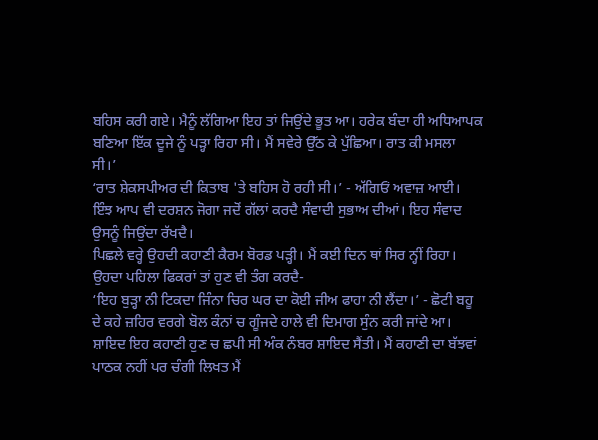ਬਹਿਸ ਕਰੀ ਗਏ। ਮੈਨੂੰ ਲੱਗਿਆ ਇਹ ਤਾਂ ਜਿਉਂਦੇ ਭੂਤ ਆ। ਹਰੇਕ ਬੰਦਾ ਹੀ ਅਧਿਆਪਕ ਬਣਿਆ ਇੱਕ ਦੂਜੇ ਨੂੰ ਪੜ੍ਹਾ ਰਿਹਾ ਸੀ। ਮੈਂ ਸਵੇਰੇ ਉੱਠ ਕੇ ਪੁੱਛਿਆ। ਰਾਤ ਕੀ ਮਸਲਾ ਸੀ।’
‘ਰਾਤ ਸ਼ੇਕਸਪੀਅਰ ਦੀ ਕਿਤਾਬ 'ਤੇ ਬਹਿਸ ਹੋ ਰਹੀ ਸੀ।’ - ਅੱਗਿਓਂ ਅਵਾਜ਼ ਆਈ।
ਇੰਝ ਆਪ ਵੀ ਦਰਸ਼ਨ ਜੋਗਾ ਜਦੋਂ ਗੱਲਾਂ ਕਰਦੈ ਸੰਵਾਦੀ ਸੁਭਾਅ ਦੀਆਂ। ਇਹ ਸੰਵਾਦ ਉਸਨੂੰ ਜਿਉਂਦਾ ਰੱਖਦੈ।
ਪਿਛਲੇ ਵਰ੍ਹੇ ਉਹਦੀ ਕਹਾਣੀ ਕੈਰਮ ਬੋਰਡ ਪੜ੍ਹੀ। ਮੈਂ ਕਈ ਦਿਨ ਥਾਂ ਸਿਰ ਨ੍ਹੀਂ ਰਿਹਾ। ਉਹਦਾ ਪਹਿਲਾ ਫਿਕਰਾਂ ਤਾਂ ਹੁਣ ਵੀ ਤੰਗ ਕਰਦੈ-
‘ਇਹ ਬੁੜ੍ਹਾ ਨੀ ਟਿਕਦਾ ਜਿੰਨਾ ਚਿਰ ਘਰ ਦਾ ਕੋਈ ਜੀਅ ਫਾਹਾ ਨੀ ਲੈਂਦਾ।’ - ਛੋਟੀ ਬਹੂ ਦੇ ਕਹੇ ਜ਼ਹਿਰ ਵਰਗੇ ਬੋਲ ਕੰਨਾਂ ਚ ਗੂੰਜਦੇ ਹਾਲੇ ਵੀ ਦਿਮਾਗ ਸੁੰਨ ਕਰੀ ਜਾਂਦੇ ਆ।
ਸ਼ਾਇਦ ਇਹ ਕਹਾਣੀ ਹੁਣ ਚ ਛਪੀ ਸੀ ਅੰਕ ਨੰਬਰ ਸ਼ਾਇਦ ਸੈਂਤੀ। ਮੈਂ ਕਹਾਣੀ ਦਾ ਬੱਝਵਾਂ ਪਾਠਕ ਨਹੀਂ ਪਰ ਚੰਗੀ ਲਿਖਤ ਮੈਂ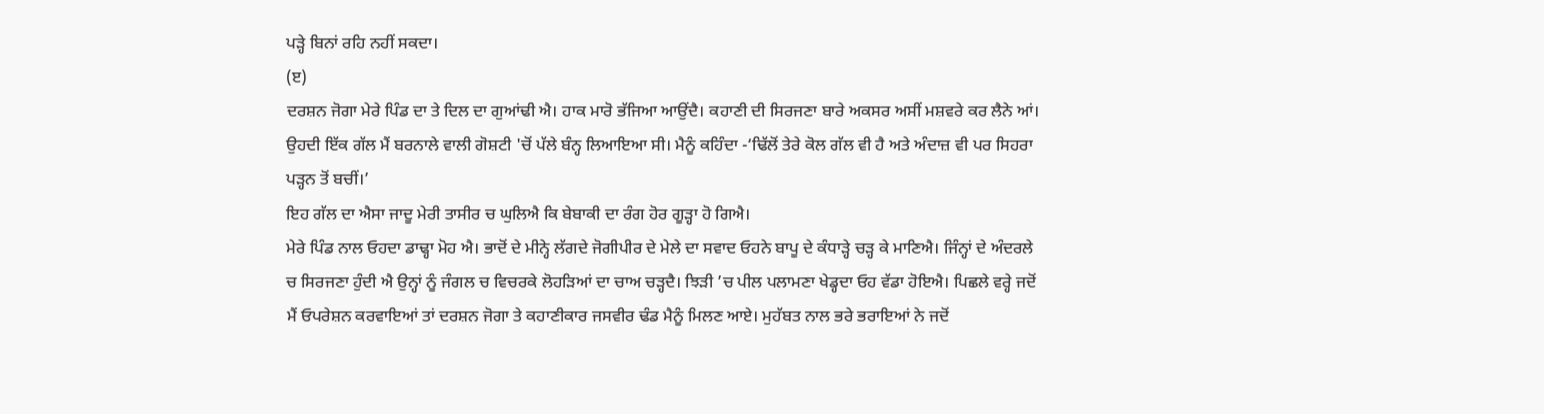ਪੜ੍ਹੇ ਬਿਨਾਂ ਰਹਿ ਨਹੀਂ ਸਕਦਾ।
(ੲ)
ਦਰਸ਼ਨ ਜੋਗਾ ਮੇਰੇ ਪਿੰਡ ਦਾ ਤੇ ਦਿਲ ਦਾ ਗੁਆਂਢੀ ਐ। ਹਾਕ ਮਾਰੋ ਭੱਜਿਆ ਆਉਂਦੈ। ਕਹਾਣੀ ਦੀ ਸਿਰਜਣਾ ਬਾਰੇ ਅਕਸਰ ਅਸੀਂ ਮਸ਼ਵਰੇ ਕਰ ਲੈਨੇ ਆਂ। ਉਹਦੀ ਇੱਕ ਗੱਲ ਮੈਂ ਬਰਨਾਲੇ ਵਾਲੀ ਗੋਸ਼ਟੀ 'ਚੋਂ ਪੱਲੇ ਬੰਨ੍ਹ ਲਿਆਇਆ ਸੀ। ਮੈਨੂੰ ਕਹਿੰਦਾ -‘ਢਿੱਲੋਂ ਤੇਰੇ ਕੋਲ ਗੱਲ ਵੀ ਹੈ ਅਤੇ ਅੰਦਾਜ਼ ਵੀ ਪਰ ਸਿਹਰਾ ਪੜ੍ਹਨ ਤੋਂ ਬਚੀਂ।’
ਇਹ ਗੱਲ ਦਾ ਐਸਾ ਜਾਦੂ ਮੇਰੀ ਤਾਸੀਰ ਚ ਘੁਲਿਐ ਕਿ ਬੇਬਾਕੀ ਦਾ ਰੰਗ ਹੋਰ ਗੂੜ੍ਹਾ ਹੋ ਗਿਐ।
ਮੇਰੇ ਪਿੰਡ ਨਾਲ ਓਹਦਾ ਡਾਢ੍ਹਾ ਮੋਹ ਐ। ਭਾਦੋਂ ਦੇ ਮੀਨ੍ਹੇ ਲੱਗਦੇ ਜੋਗੀਪੀਰ ਦੇ ਮੇਲੇ ਦਾ ਸਵਾਦ ਓਹਨੇ ਬਾਪੂ ਦੇ ਕੰਧਾੜ੍ਹੇ ਚੜ੍ਹ ਕੇ ਮਾਣਿਐ। ਜਿੰਨ੍ਹਾਂ ਦੇ ਅੰਦਰਲੇ ਚ ਸਿਰਜਣਾ ਹੁੰਦੀ ਐ ਉਨ੍ਹਾਂ ਨੂੰ ਜੰਗਲ ਚ ਵਿਚਰਕੇ ਲੋਹੜਿਆਂ ਦਾ ਚਾਅ ਚੜ੍ਹਦੈ। ਝਿੜੀ ’ਚ ਪੀਲ ਪਲਾਮਣਾ ਖੇਡ੍ਹਦਾ ਓਹ ਵੱਡਾ ਹੋਇਐ। ਪਿਛਲੇ ਵਰ੍ਹੇ ਜਦੋਂ ਮੈਂ ਓਪਰੇਸ਼ਨ ਕਰਵਾਇਆਂ ਤਾਂ ਦਰਸ਼ਨ ਜੋਗਾ ਤੇ ਕਹਾਣੀਕਾਰ ਜਸਵੀਰ ਢੰਡ ਮੈਨੂੰ ਮਿਲਣ ਆਏ। ਮੁਹੱਬਤ ਨਾਲ ਭਰੇ ਭਰਾਇਆਂ ਨੇ ਜਦੋਂ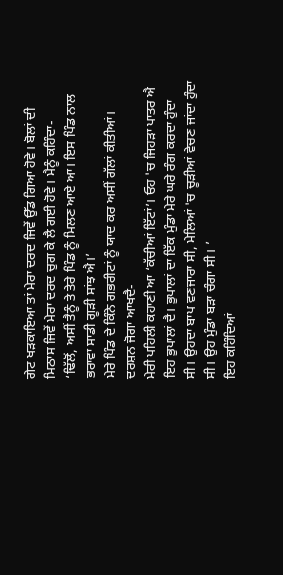ਗੇਟ ਖੜਕਾਇਆ ਤਾਂ ਮੇਰਾ ਦਰਦ ਜਿਵੇਂ ਉੱਡ ਗਿਆ ਹੋਵੇ। ਬੋਲਾਂ ਦੀ ਮਿਠਾਸ ਜਿਵੇਂ ਮੇਰਾ ਦਰਦ ਚੁਗ ਕੇ ਲੈ ਗਈ ਹੋਵੇ। ਮੈਨੂੰ ਕਹਿੰਦਾ-
‘ਢਿੱਲੋਂ, ਅਸੀਂ ਤੈਨੂੰ ਤੇ ਤੇਰੇ ਪਿੰਡ ਨੂੰ ਮਿਲਣ ਆਏ ਆ। ਇਸ ਪਿੰਡ ਨਾਲ ਭਰਾਵਾ ਸਾਡੀ ਗੂੜੀ ਸਾਂਝ ਐ।’
ਮੇਰੇ ਪਿੰਡ ਦੇ ਕਿੰਨੇ ਗਭਰੀਟਾਂ ਨੂੰ ਯਾਦ ਕਰ ਅਸੀਂ ਗੱਲਾਂ ਕੀਤੀਆਂ।
ਦਰਸ਼ਨ ਜੋਗਾ ਆਖਦੈ-
ਮੇਰੀ ਪਹਿਲੀ ਕਹਾਣੀ ਆ ‘ਕੱਚੀਆਂ ਇੱਟਾਂ’। ਓਹ 'ਚ ਜਿਹੜਾ ਪਾਤਰ ਐ ਇਹ ਭੁਪਾਲਾਂ ਦੈ। ਭੁਪਾਲਾਂ ਦਾ ਇੱਕ ਮੁੰਡਾ ਮੇਰੇ ਘਰੇ ਰੰਗ ਕਰਦਾ ਹੁੰਦਾ ਸੀ। ਉਹਦਾ ਬਾਪ ਵਣਜਾਰਾ ਸੀ, ਮੇਲਿਆਂ 'ਚ ਚੂੜੀਆਂ ਵੇਚਣ ਜਾਂਦਾ ਹੁੰਦਾ ਸੀ। ਉਹ ਮੁੰਡਾ ਬੜਾ ਚੰਗਾ ਸੀ। ’
ਇਹ ਕਹਿੰਦਿਆਂ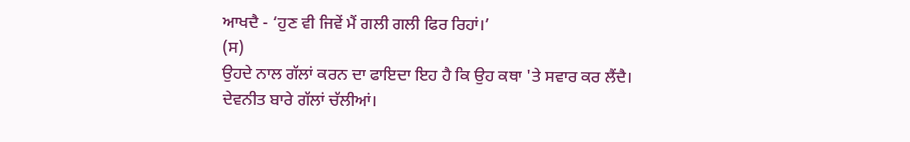ਆਖਦੈ - ‘ਹੁਣ ਵੀ ਜਿਵੇਂ ਮੈਂ ਗਲੀ ਗਲੀ ਫਿਰ ਰਿਹਾਂ।’
(ਸ)
ਉਹਦੇ ਨਾਲ ਗੱਲਾਂ ਕਰਨ ਦਾ ਫਾਇਦਾ ਇਹ ਹੈ ਕਿ ਉਹ ਕਥਾ 'ਤੇ ਸਵਾਰ ਕਰ ਲੈਂਦੈ। ਦੇਵਨੀਤ ਬਾਰੇ ਗੱਲਾਂ ਚੱਲੀਆਂ।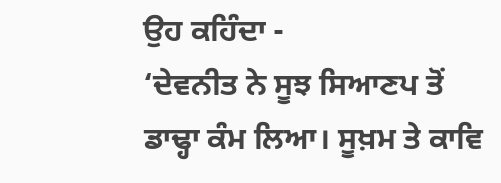ਉਹ ਕਹਿੰਦਾ -
‘ਦੇਵਨੀਤ ਨੇ ਸੂਝ ਸਿਆਣਪ ਤੋਂ ਡਾਢ੍ਹਾ ਕੰਮ ਲਿਆ। ਸੂਖ਼ਮ ਤੇ ਕਾਵਿ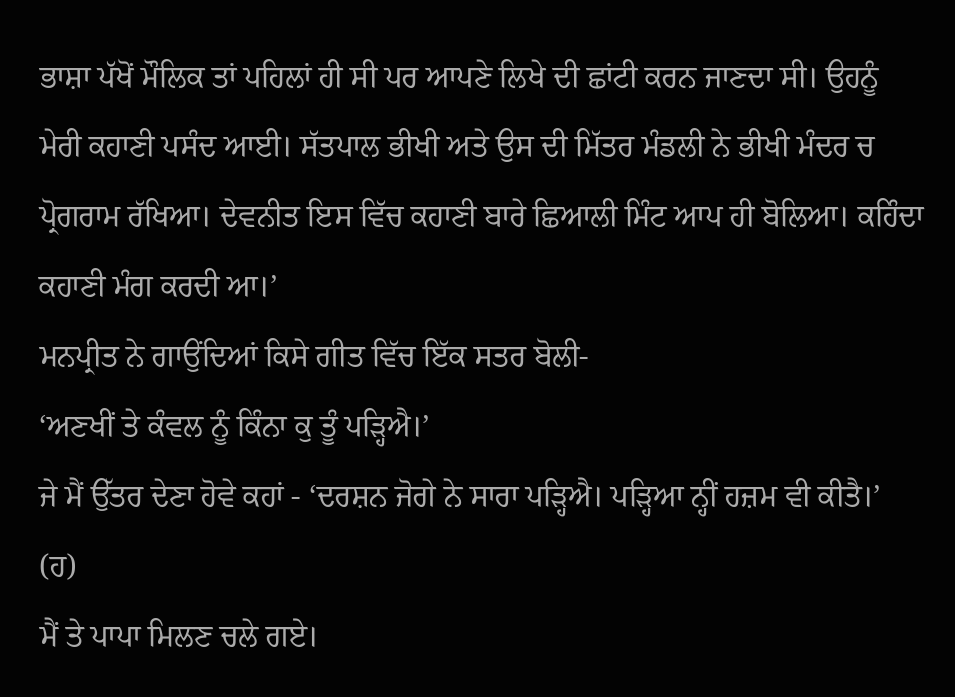ਭਾਸ਼ਾ ਪੱਖੋਂ ਮੌਲਿਕ ਤਾਂ ਪਹਿਲਾਂ ਹੀ ਸੀ ਪਰ ਆਪਣੇ ਲਿਖੇ ਦੀ ਛਾਂਟੀ ਕਰਨ ਜਾਣਦਾ ਸੀ। ਉਹਨੂੰ ਮੇਰੀ ਕਹਾਣੀ ਪਸੰਦ ਆਈ। ਸੱਤਪਾਲ ਭੀਖੀ ਅਤੇ ਉਸ ਦੀ ਮਿੱਤਰ ਮੰਡਲੀ ਨੇ ਭੀਖੀ ਮੰਦਰ ਚ ਪ੍ਰੋਗਰਾਮ ਰੱਖਿਆ। ਦੇਵਨੀਤ ਇਸ ਵਿੱਚ ਕਹਾਣੀ ਬਾਰੇ ਛਿਆਲੀ ਮਿੰਟ ਆਪ ਹੀ ਬੋਲਿਆ। ਕਹਿੰਦਾ ਕਹਾਣੀ ਮੰਗ ਕਰਦੀ ਆ।’
ਮਨਪ੍ਰੀਤ ਨੇ ਗਾਉਂਦਿਆਂ ਕਿਸੇ ਗੀਤ ਵਿੱਚ ਇੱਕ ਸਤਰ ਬੋਲੀ-
‘ਅਣਖੀਂ ਤੇ ਕੰਵਲ ਨੂੰ ਕਿੰਨਾ ਕੁ ਤੂੰ ਪੜ੍ਹਿਐ।’
ਜੇ ਮੈਂ ਉੱਤਰ ਦੇਣਾ ਹੋਵੇ ਕਹਾਂ - ‘ਦਰਸ਼ਨ ਜੋਗੇ ਨੇ ਸਾਰਾ ਪੜ੍ਹਿਐ। ਪੜ੍ਹਿਆ ਨ੍ਹੀਂ ਹਜ਼ਮ ਵੀ ਕੀਤੈ।’
(ਹ)
ਮੈਂ ਤੇ ਪਾਪਾ ਮਿਲਣ ਚਲੇ ਗਏ।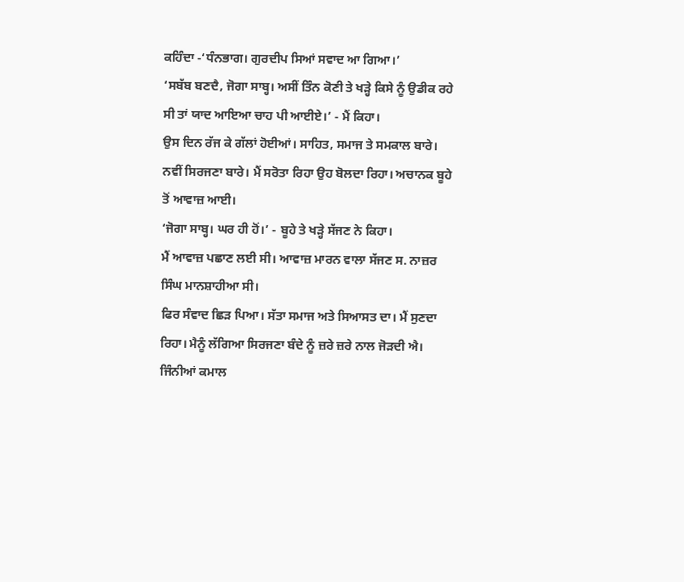ਕਹਿੰਦਾ -‘ਧੰਨਭਾਗ। ਗੁਰਦੀਪ ਸਿਆਂ ਸਵਾਦ ਆ ਗਿਆ।’
‘ਸਬੱਬ ਬਣਦੈ, ਜੋਗਾ ਸਾਬ੍ਹ। ਅਸੀਂ ਤਿੰਨ ਕੋਣੀ ਤੇ ਖੜ੍ਹੇ ਕਿਸੇ ਨੂੰ ਉਡੀਕ ਰਹੇ ਸੀ ਤਾਂ ਯਾਦ ਆਇਆ ਚਾਹ ਪੀ ਆਈਏ।’ - ਮੈਂ ਕਿਹਾ।
ਉਸ ਦਿਨ ਰੱਜ ਕੇ ਗੱਲਾਂ ਹੋਈਆਂ। ਸਾਹਿਤ, ਸਮਾਜ ਤੇ ਸਮਕਾਲ ਬਾਰੇ। ਨਵੀਂ ਸਿਰਜਣਾ ਬਾਰੇ। ਮੈਂ ਸਰੋਤਾ ਰਿਹਾ ਉਹ ਬੋਲਦਾ ਰਿਹਾ। ਅਚਾਨਕ ਬੂਹੇ ਤੋਂ ਆਵਾਜ਼ ਆਈ।
‘ਜੋਗਾ ਸਾਬ੍ਹ। ਘਰ ਹੀ ਹੋਂ।’ - ਬੂਹੇ ਤੇ ਖੜ੍ਹੇ ਸੱਜਣ ਨੇ ਕਿਹਾ।
ਮੈਂ ਆਵਾਜ਼ ਪਛਾਣ ਲਈ ਸੀ। ਆਵਾਜ਼ ਮਾਰਨ ਵਾਲਾ ਸੱਜਣ ਸ. ਨਾਜ਼ਰ ਸਿੰਘ ਮਾਨਸ਼ਾਹੀਆ ਸੀ।
ਫਿਰ ਸੰਵਾਦ ਛਿੜ ਪਿਆ। ਸੱਤਾ ਸਮਾਜ ਅਤੇ ਸਿਆਸਤ ਦਾ। ਮੈਂ ਸੁਣਦਾ ਰਿਹਾ। ਮੈਨੂੰ ਲੱਗਿਆ ਸਿਰਜਣਾ ਬੰਦੇ ਨੂੰ ਜ਼ਰੇ ਜ਼ਰੇ ਨਾਲ ਜੋੜਦੀ ਐ। ਜਿੰਨੀਆਂ ਕਮਾਲ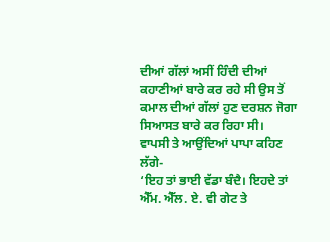ਦੀਆਂ ਗੱਲਾਂ ਅਸੀਂ ਹਿੰਦੀ ਦੀਆਂ ਕਹਾਣੀਆਂ ਬਾਰੇ ਕਰ ਰਹੇ ਸੀ ਉਸ ਤੋਂ ਕਮਾਲ ਦੀਆਂ ਗੱਲਾਂ ਹੁਣ ਦਰਸ਼ਨ ਜੋਗਾ ਸਿਆਸਤ ਬਾਰੇ ਕਰ ਰਿਹਾ ਸੀ।
ਵਾਪਸੀ ਤੇ ਆਉਂਦਿਆਂ ਪਾਪਾ ਕਹਿਣ ਲੱਗੇ-
‘ਇਹ ਤਾਂ ਭਾਈ ਵੱਡਾ ਬੰਦੈ। ਇਹਦੇ ਤਾਂ ਐੱਮ. ਐੱਲ. ਏ. ਵੀ ਗੇਟ ਤੇ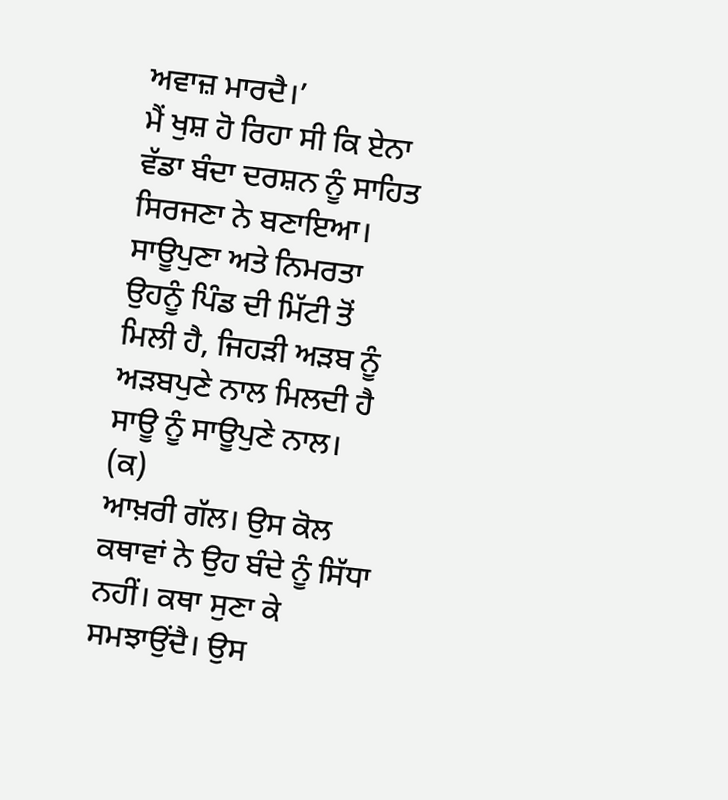ਅਵਾਜ਼ ਮਾਰਦੈ।’
ਮੈਂ ਖੁਸ਼ ਹੋ ਰਿਹਾ ਸੀ ਕਿ ਏਨਾ ਵੱਡਾ ਬੰਦਾ ਦਰਸ਼ਨ ਨੂੰ ਸਾਹਿਤ ਸਿਰਜਣਾ ਨੇ ਬਣਾਇਆ। ਸਾਊਪੁਣਾ ਅਤੇ ਨਿਮਰਤਾ ਉਹਨੂੰ ਪਿੰਡ ਦੀ ਮਿੱਟੀ ਤੋਂ ਮਿਲੀ ਹੈ, ਜਿਹੜੀ ਅੜਬ ਨੂੰ ਅੜਬਪੁਣੇ ਨਾਲ ਮਿਲਦੀ ਹੈ ਸਾਊ ਨੂੰ ਸਾਊਪੁਣੇ ਨਾਲ।
(ਕ)
ਆਖ਼ਰੀ ਗੱਲ। ਉਸ ਕੋਲ ਕਥਾਵਾਂ ਨੇ ਉਹ ਬੰਦੇ ਨੂੰ ਸਿੱਧਾ ਨਹੀਂ। ਕਥਾ ਸੁਣਾ ਕੇ ਸਮਝਾਉਂਦੈ। ਉਸ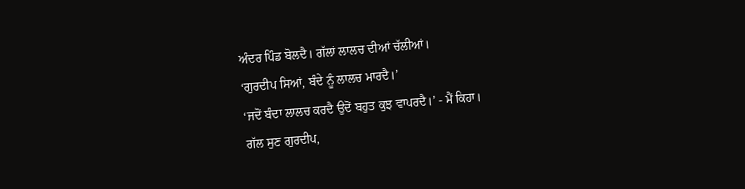ਅੰਦਰ ਪਿੰਡ ਬੋਲਦੈ। ਗੱਲਾਂ ਲਾਲਚ ਦੀਆਂ ਚੱਲੀਆਂ।
‘ਗੁਰਦੀਪ ਸਿਆਂ, ਬੰਦੇ ਨੂੰ ਲਾਲਚ ਮਾਰਦੈ।’
‘ਜਦੋਂ ਬੰਦਾ ਲਾਲਚ ਕਰਦੈ ਉਦੋਂ ਬਹੁਤ ਕੁਝ ਵਾਪਰਦੈ।’ - ਮੈਂ ਕਿਹਾ।
ਗੱਲ ਸੁਣ ਗੁਰਦੀਪ,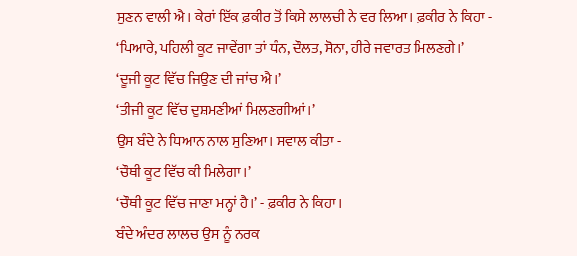ਸੁਣਨ ਵਾਲੀ ਐ। ਕੇਰਾਂ ਇੱਕ ਫ਼ਕੀਰ ਤੋਂ ਕਿਸੇ ਲਾਲਚੀ ਨੇ ਵਰ ਲਿਆ। ਫ਼ਕੀਰ ਨੇ ਕਿਹਾ -
‘ਪਿਆਰੇ, ਪਹਿਲੀ ਕੂਟ ਜਾਵੇਂਗਾ ਤਾਂ ਧੰਨ, ਦੌਲਤ, ਸੋਨਾ, ਹੀਰੇ ਜਵਾਰਤ ਮਿਲਣਗੇ।’
‘ਦੂਜੀ ਕੂਟ ਵਿੱਚ ਜਿਉਣ ਦੀ ਜਾਂਚ ਐ।’
‘ਤੀਜੀ ਕੂਟ ਵਿੱਚ ਦੁਸ਼ਮਣੀਆਂ ਮਿਲਣਗੀਆਂ।’
ਉਸ ਬੰਦੇ ਨੇ ਧਿਆਨ ਨਾਲ ਸੁਣਿਆ। ਸਵਾਲ ਕੀਤਾ -
‘ਚੌਥੀ ਕੂਟ ਵਿੱਚ ਕੀ ਮਿਲੇਗਾ।’
‘ਚੌਥੀ ਕੂਟ ਵਿੱਚ ਜਾਣਾ ਮਨ੍ਹਾਂ ਹੈ।’ - ਫ਼ਕੀਰ ਨੇ ਕਿਹਾ।
ਬੰਦੇ ਅੰਦਰ ਲਾਲਚ ਉਸ ਨੂੰ ਨਰਕ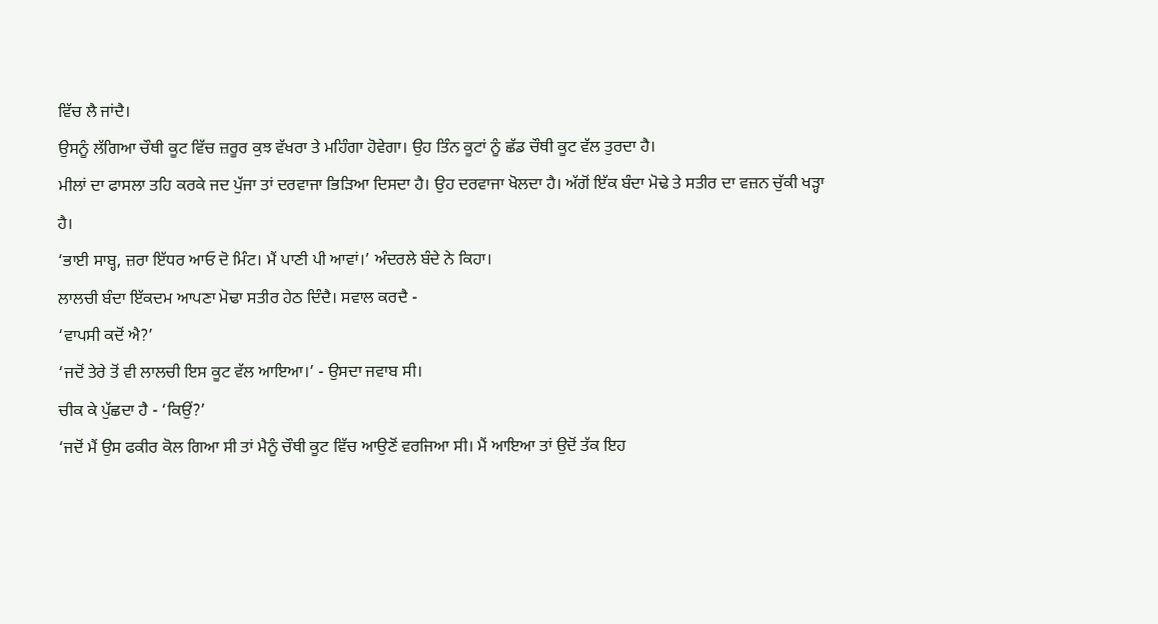ਵਿੱਚ ਲੈ ਜਾਂਦੈ।
ਉਸਨੂੰ ਲੱਗਿਆ ਚੌਥੀ ਕੂਟ ਵਿੱਚ ਜ਼ਰੂਰ ਕੁਝ ਵੱਖਰਾ ਤੇ ਮਹਿੰਗਾ ਹੋਵੇਗਾ। ਉਹ ਤਿੰਨ ਕੂਟਾਂ ਨੂੰ ਛੱਡ ਚੌਥੀ ਕੂਟ ਵੱਲ ਤੁਰਦਾ ਹੈ।
ਮੀਲਾਂ ਦਾ ਫਾਸਲਾ ਤਹਿ ਕਰਕੇ ਜਦ ਪੁੱਜਾ ਤਾਂ ਦਰਵਾਜਾ ਭਿੜਿਆ ਦਿਸਦਾ ਹੈ। ਉਹ ਦਰਵਾਜਾ ਖੋਲਦਾ ਹੈ। ਅੱਗੋਂ ਇੱਕ ਬੰਦਾ ਮੋਢੇ ਤੇ ਸਤੀਰ ਦਾ ਵਜ਼ਨ ਚੁੱਕੀ ਖੜ੍ਹਾ ਹੈ।
‘ਭਾਈ ਸਾਬ੍ਹ, ਜ਼ਰਾ ਇੱਧਰ ਆਓ ਦੋ ਮਿੰਟ। ਮੈਂ ਪਾਣੀ ਪੀ ਆਵਾਂ।’ ਅੰਦਰਲੇ ਬੰਦੇ ਨੇ ਕਿਹਾ।
ਲਾਲਚੀ ਬੰਦਾ ਇੱਕਦਮ ਆਪਣਾ ਮੋਢਾ ਸਤੀਰ ਹੇਠ ਦਿੰਦੈ। ਸਵਾਲ ਕਰਦੈ -
‘ਵਾਪਸੀ ਕਦੋਂ ਐ?’
‘ਜਦੋਂ ਤੇਰੇ ਤੋਂ ਵੀ ਲਾਲਚੀ ਇਸ ਕੂਟ ਵੱਲ ਆਇਆ।’ - ਉਸਦਾ ਜਵਾਬ ਸੀ।
ਚੀਕ ਕੇ ਪੁੱਛਦਾ ਹੈ - ‘ਕਿਉਂ?’
‘ਜਦੋਂ ਮੈਂ ਉਸ ਫਕੀਰ ਕੋਲ ਗਿਆ ਸੀ ਤਾਂ ਮੈਨੂੰ ਚੌਥੀ ਕੂਟ ਵਿੱਚ ਆਉਣੋਂ ਵਰਜਿਆ ਸੀ। ਮੈਂ ਆਇਆ ਤਾਂ ਉਦੋਂ ਤੱਕ ਇਹ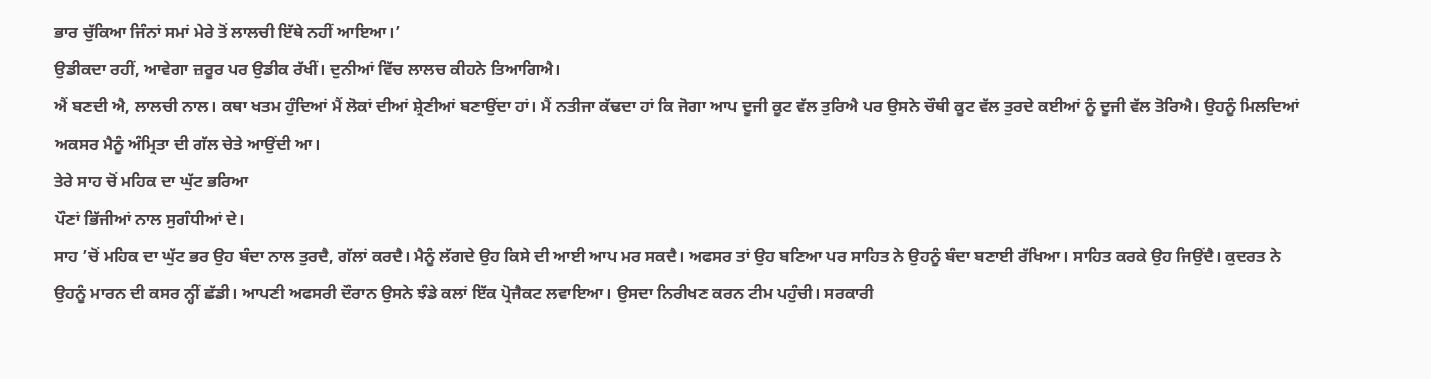ਭਾਰ ਚੁੱਕਿਆ ਜਿੰਨਾਂ ਸਮਾਂ ਮੇਰੇ ਤੋਂ ਲਾਲਚੀ ਇੱਥੇ ਨਹੀਂ ਆਇਆ।’
ਉਡੀਕਦਾ ਰਹੀਂ, ਆਵੇਗਾ ਜ਼ਰੂਰ ਪਰ ਉਡੀਕ ਰੱਖੀਂ। ਦੁਨੀਆਂ ਵਿੱਚ ਲਾਲਚ ਕੀਹਨੇ ਤਿਆਗਿਐ।
ਐਂ ਬਣਦੀ ਐ, ਲਾਲਚੀ ਨਾਲ। ਕਥਾ ਖਤਮ ਹੁੰਦਿਆਂ ਮੈਂ ਲੋਕਾਂ ਦੀਆਂ ਸ਼੍ਰੇਣੀਆਂ ਬਣਾਉਂਦਾ ਹਾਂ। ਮੈਂ ਨਤੀਜਾ ਕੱਢਦਾ ਹਾਂ ਕਿ ਜੋਗਾ ਆਪ ਦੂਜੀ ਕੂਟ ਵੱਲ ਤੁਰਿਐ ਪਰ ਉਸਨੇ ਚੌਥੀ ਕੂਟ ਵੱਲ ਤੁਰਦੇ ਕਈਆਂ ਨੂੰ ਦੂਜੀ ਵੱਲ ਤੋਰਿਐ। ਉਹਨੂੰ ਮਿਲਦਿਆਂ ਅਕਸਰ ਮੈਨੂੰ ਅੰਮ੍ਰਿਤਾ ਦੀ ਗੱਲ ਚੇਤੇ ਆਉਂਦੀ ਆ।
ਤੇਰੇ ਸਾਹ ਚੋਂ ਮਹਿਕ ਦਾ ਘੁੱਟ ਭਰਿਆ
ਪੌਣਾਂ ਭਿੱਜੀਆਂ ਨਾਲ ਸੁਗੰਧੀਆਂ ਦੇ।
ਸਾਹ ’ਚੋਂ ਮਹਿਕ ਦਾ ਘੁੱਟ ਭਰ ਉਹ ਬੰਦਾ ਨਾਲ ਤੁਰਦੈ, ਗੱਲਾਂ ਕਰਦੈ। ਮੈਨੂੰ ਲੱਗਦੇ ਉਹ ਕਿਸੇ ਦੀ ਆਈ ਆਪ ਮਰ ਸਕਦੈ। ਅਫਸਰ ਤਾਂ ਉਹ ਬਣਿਆ ਪਰ ਸਾਹਿਤ ਨੇ ਉਹਨੂੰ ਬੰਦਾ ਬਣਾਈ ਰੱਖਿਆ। ਸਾਹਿਤ ਕਰਕੇ ਉਹ ਜਿਉਂਦੈ। ਕੁਦਰਤ ਨੇ ਉਹਨੂੰ ਮਾਰਨ ਦੀ ਕਸਰ ਨ੍ਹੀਂ ਛੱਡੀ। ਆਪਣੀ ਅਫਸਰੀ ਦੌਰਾਨ ਉਸਨੇ ਝੰਡੇ ਕਲਾਂ ਇੱਕ ਪ੍ਰੋਜੈਕਟ ਲਵਾਇਆ। ਉਸਦਾ ਨਿਰੀਖਣ ਕਰਨ ਟੀਮ ਪਹੁੰਚੀ। ਸਰਕਾਰੀ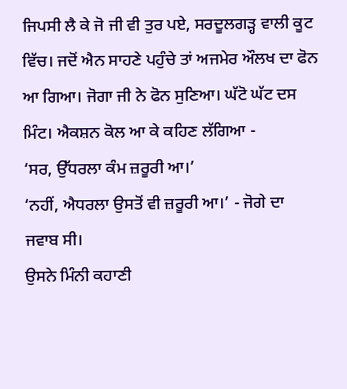ਜਿਪਸੀ ਲੈ ਕੇ ਜੋ ਜੀ ਵੀ ਤੁਰ ਪਏ, ਸਰਦੂਲਗੜ੍ਹ ਵਾਲੀ ਕੂਟ ਵਿੱਚ। ਜਦੋਂ ਐਨ ਸਾਹਣੇ ਪਹੁੰਚੇ ਤਾਂ ਅਜਮੇਰ ਔਲਖ ਦਾ ਫੋਨ ਆ ਗਿਆ। ਜੋਗਾ ਜੀ ਨੇ ਫੋਨ ਸੁਣਿਆ। ਘੱਟੋ ਘੱਟ ਦਸ ਮਿੰਟ। ਐਕਸ਼ਨ ਕੋਲ ਆ ਕੇ ਕਹਿਣ ਲੱਗਿਆ -
‘ਸਰ, ਉੱਧਰਲਾ ਕੰਮ ਜ਼ਰੂਰੀ ਆ।’
‘ਨਹੀਂ, ਐਧਰਲਾ ਉਸਤੋਂ ਵੀ ਜ਼ਰੂਰੀ ਆ।’ - ਜੋਗੇ ਦਾ ਜਵਾਬ ਸੀ।
ਉਸਨੇ ਮਿੰਨੀ ਕਹਾਣੀ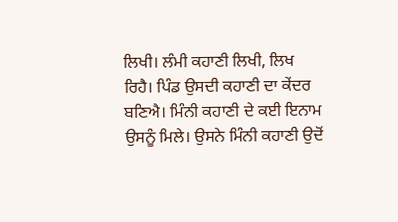ਲਿਖੀ। ਲੰਮੀ ਕਹਾਣੀ ਲਿਖੀ, ਲਿਖ ਰਿਹੈ। ਪਿੰਡ ਉਸਦੀ ਕਹਾਣੀ ਦਾ ਕੇਂਦਰ ਬਣਿਐ। ਮਿੰਨੀ ਕਹਾਣੀ ਦੇ ਕਈ ਇਨਾਮ ਉਸਨੂੰ ਮਿਲੇ। ਉਸਨੇ ਮਿੰਨੀ ਕਹਾਣੀ ਉਦੋਂ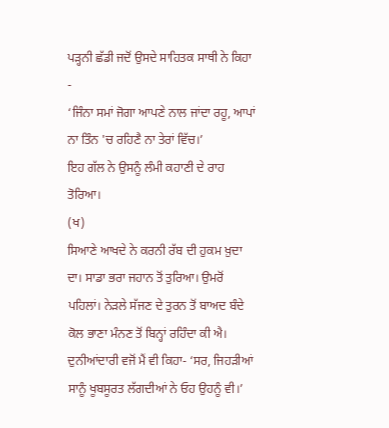ਪੜ੍ਹਨੀ ਛੱਡੀ ਜਦੋਂ ਉਸਦੇ ਸਾਹਿਤਕ ਸਾਥੀ ਨੇ ਕਿਹਾ -
‘ਜਿੰਨਾ ਸਮਾਂ ਜੋਗਾ ਆਪਣੇ ਨਾਲ ਜਾਂਦਾ ਰਹੂ, ਆਪਾਂ ਨਾ ਤਿੰਨ 'ਚ ਰਹਿਣੈ ਨਾ ਤੇਰਾਂ ਵਿੱਚ।’
ਇਹ ਗੱਲ ਨੇ ਉਸਨੂੰ ਲੰਮੀ ਕਹਾਣੀ ਦੇ ਰਾਹ ਤੋਰਿਆ।
(ਖ)
ਸਿਆਣੇ ਆਖਦੇ ਨੇ ਕਰਨੀ ਰੱਬ ਦੀ ਹੁਕਮ ਖ਼ੁਦਾ ਦਾ। ਸਾਡਾ ਭਰਾ ਜਹਾਨ ਤੋਂ ਤੁਰਿਆ। ਉਮਰੋਂ ਪਹਿਲਾਂ। ਨੇੜਲੇ ਸੱਜਣ ਦੇ ਤੁਰਨ ਤੋਂ ਬਾਅਦ ਬੰਦੇ ਕੋਲ ਭਾਣਾ ਮੰਨਣ ਤੋਂ ਬਿਨ੍ਹਾਂ ਰਹਿੰਦਾ ਕੀ ਐ। ਦੁਨੀਆਂਦਾਰੀ ਵਜੋਂ ਮੈਂ ਵੀ ਕਿਹਾ- ‘ਸਰ, ਜਿਹੜੀਆਂ ਸਾਨੂੰ ਖੂਬਸੂਰਤ ਲੱਗਦੀਆਂ ਨੇ ਓਹ ਉਹਨੂੰ ਵੀ।’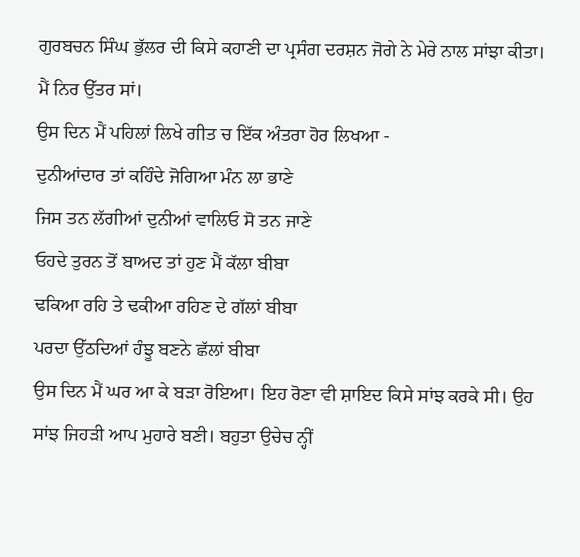ਗੁਰਬਚਨ ਸਿੰਘ ਭੁੱਲਰ ਦੀ ਕਿਸੇ ਕਹਾਣੀ ਦਾ ਪ੍ਰਸੰਗ ਦਰਸ਼ਨ ਜੋਗੇ ਨੇ ਮੇਰੇ ਨਾਲ ਸਾਂਝਾ ਕੀਤਾ।
ਮੈਂ ਨਿਰ ਉੱਤਰ ਸਾਂ।
ਉਸ ਦਿਨ ਮੈਂ ਪਹਿਲਾਂ ਲਿਖੇ ਗੀਤ ਚ ਇੱਕ ਅੰਤਰਾ ਹੋਰ ਲਿਖਆ -
ਦੁਨੀਆਂਦਾਰ ਤਾਂ ਕਹਿੰਦੇ ਜੋਗਿਆ ਮੰਨ ਲਾ ਭਾਣੇ
ਜਿਸ ਤਨ ਲੱਗੀਆਂ ਦੁਨੀਆਂ ਵਾਲਿਓ ਸੋ ਤਨ ਜਾਣੇ
ਓਹਦੇ ਤੁਰਨ ਤੋਂ ਬਾਅਦ ਤਾਂ ਹੁਣ ਮੈਂ ਕੱਲਾ ਬੀਬਾ
ਢਕਿਆ ਰਹਿ ਤੇ ਢਕੀਆ ਰਹਿਣ ਦੇ ਗੱਲਾਂ ਬੀਬਾ
ਪਰਦਾ ਉੱਠਦਿਆਂ ਹੰਝੂ ਬਣਨੇ ਛੱਲਾਂ ਬੀਬਾ
ਉਸ ਦਿਨ ਮੈਂ ਘਰ ਆ ਕੇ ਬੜਾ ਰੋਇਆ। ਇਹ ਰੋਣਾ ਵੀ ਸ਼ਾਇਦ ਕਿਸੇ ਸਾਂਝ ਕਰਕੇ ਸੀ। ਉਹ ਸਾਂਝ ਜਿਹੜੀ ਆਪ ਮੁਹਾਰੇ ਬਣੀ। ਬਹੁਤਾ ਉਚੇਚ ਨ੍ਹੀਂ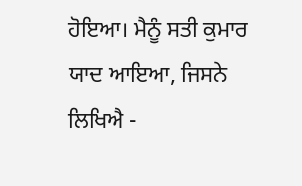ਹੋਇਆ। ਮੈਨੂੰ ਸਤੀ ਕੁਮਾਰ ਯਾਦ ਆਇਆ, ਜਿਸਨੇ ਲਿਖਿਐ -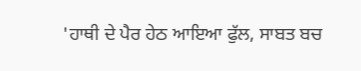'ਹਾਥੀ ਦੇ ਪੈਰ ਹੇਠ ਆਇਆ ਫੁੱਲ, ਸਾਬਤ ਬਚ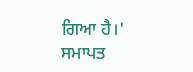ਗਿਆ ਹੈ।'
ਸਮਾਪਤ